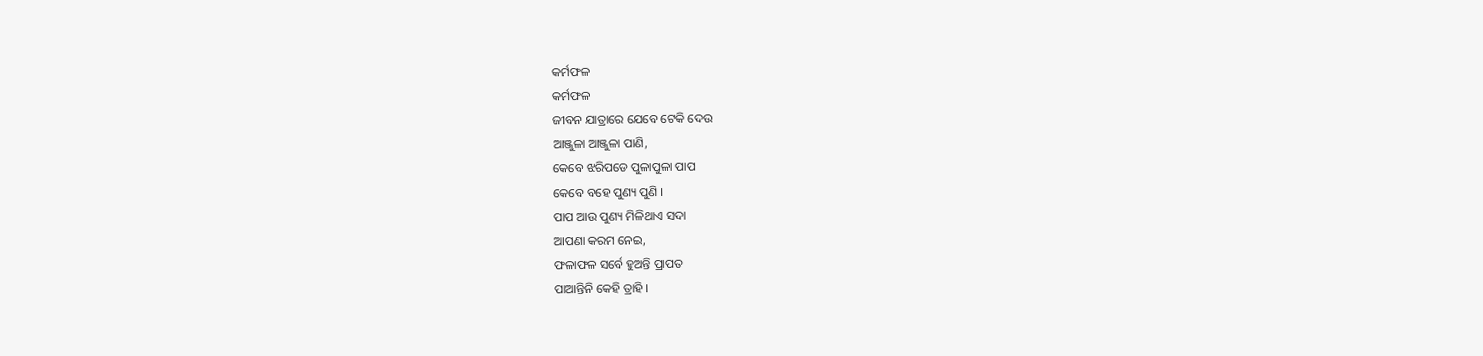କର୍ମଫଳ
କର୍ମଫଳ
ଜୀବନ ଯାତ୍ରାରେ ଯେବେ ଟେକି ଦେଉ
ଆଞ୍ଜୁଳା ଆଞ୍ଜୁଳା ପାଣି,
କେବେ ଝରିପଡେ ପୁଳାପୁଳା ପାପ
କେବେ ବହେ ପୁଣ୍ୟ ପୁଣି ।
ପାପ ଆଉ ପୁଣ୍ୟ ମିଳିଥାଏ ସଦା
ଆପଣା କରମ ନେଇ,
ଫଳାଫଳ ସର୍ବେ ହୁଅନ୍ତି ପ୍ରାପତ
ପାଆନ୍ତିନି କେହି ତ୍ରାହି ।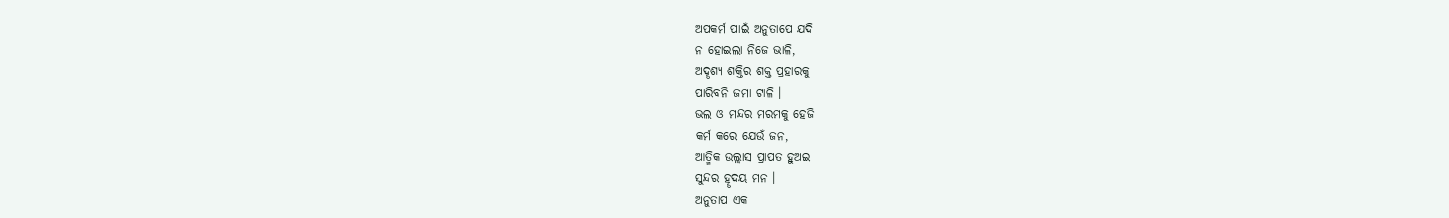ଅପକର୍ମ ପାଇଁ ଅନୁତାପେ ଯଦି
ନ ହୋଇଲା ନିଜେ ଭାଳି,
ଅଦୄଶ୍ୟ ଶକ୍ତିର ଶକ୍ତ ପ୍ରହାରକୁ
ପାରିବନି ଜମା ଟାଳି ।
ଭଲ ଓ ମନ୍ଦର ମରମକୁ ହେଜି
କର୍ମ କରେ ଯେଉଁ ଜନ,
ଆତ୍ମିକ ଉଲ୍ଲାସ ପ୍ରାପତ ହୁଅଇ
ସୁନ୍ଦର ହୄଦୟ ମନ ।
ଅନୁତାପ ଏକ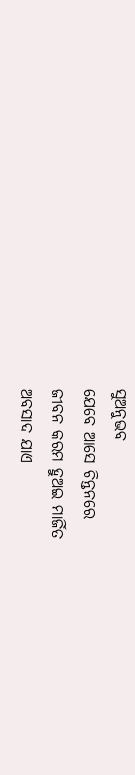ସୁଅନୁଭବ
ଯେବେ ଆସେ ଚିନ୍ତନରେ
ଜୀବନ କରମ ହୁଅଇ ମାର୍ଜିତ
ଅବସାଦ ଯାଏ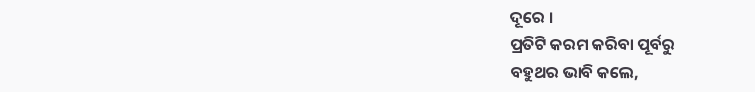ଦୂରେ ।
ପ୍ରତିଟି କରମ କରିବା ପୂର୍ବରୁ
ବହୁଥର ଭାବି କଲେ,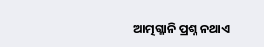ଆତ୍ମଗ୍ଳାନି ପ୍ରଶ୍ନ ନଥାଏ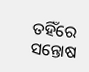ତହିଁରେ
ସନ୍ତୋଷ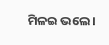ମିଳଇ ଭଲେ ।